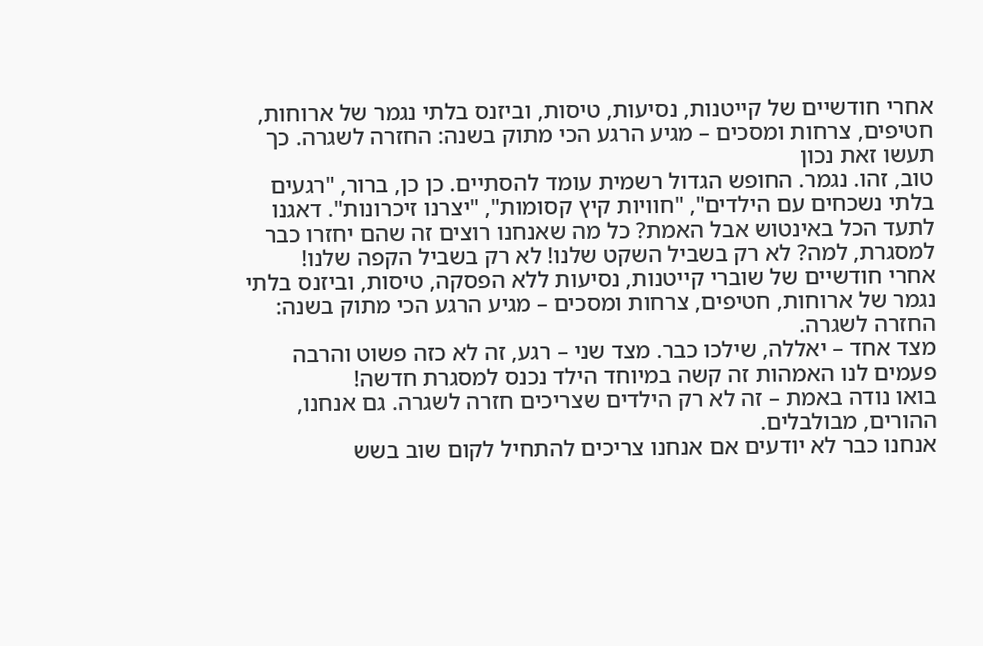אחרי חודשיים של קייטנות, נסיעות, טיסות, וביזנס בלתי נגמר של ארוחות, חטיפים, צרחות ומסכים – מגיע הרגע הכי מתוק בשנה: החזרה לשגרה. כך תעשו זאת נכון
טוב, זהו. נגמר. החופש הגדול רשמית עומד להסתיים. כן כן, ברור, "רגעים בלתי נשכחים עם הילדים", "חוויות קיץ קסומות", "יצרנו זיכרונות". דאגנו לתעד הכל באינטוש אבל האמת? כל מה שאנחנו רוצים זה שהם יחזרו כבר למסגרת, למה? לא רק בשביל השקט שלנו! לא רק בשביל הקפה שלנו!
אחרי חודשיים של שוברי קייטנות, נסיעות ללא הפסקה, טיסות, וביזנס בלתי נגמר של ארוחות, חטיפים, צרחות ומסכים – מגיע הרגע הכי מתוק בשנה: החזרה לשגרה.
מצד אחד – יאללה, שילכו כבר. מצד שני – רגע, זה לא כזה פשוט והרבה פעמים לנו האמהות זה קשה במיוחד הילד נכנס למסגרת חדשה!
בואו נודה באמת – זה לא רק הילדים שצריכים חזרה לשגרה. גם אנחנו, ההורים, מבולבלים.
אנחנו כבר לא יודעים אם אנחנו צריכים להתחיל לקום שוב בשש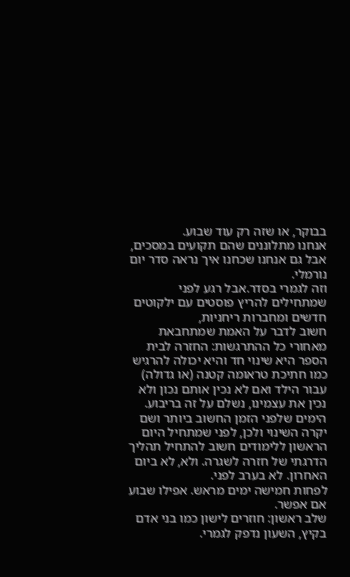בבוקר, או שזה רק עוד שבוע.
אנחנו מתלוננים שהם תקועים במסכים, אבל גם אנחנו שכחנו איך נראה סדר יום נורמלי.
וזה לגמרי בסדר.אבל רגע לפני שמתחילים להריץ פוסטים עם ילקוטים חדשים ומחברות ריחניות,
חשוב לדבר על האמת שמתחבאת מאחורי כל ההתרגשות: החזרה לבית הספר היא שינוי חד והיא יכולה להרגיש כמו חתיכת טראומה קטנה (או גדולה) עבור הילד ואם לא נכין אותם נכון ולא נכין את עצמינו, נשלם על זה בריבוע.
הימים שלפני הזמן החשוב ביותר ושם יקרה השינוי ולכן, לפני שמתחיל היום הראשון ללימודים חשוב להתחיל תהליך הדרגתי של חזרה לשגרה. ולא, לא ביום האחרון. לא בערב לפני.
לפחות חמישה ימים מראש. אפילו שבוע אם אפשר.
שלב ראשון: חוזרים לישון כמו בני אדם
בקיץ, השעון נדפק לגמרי.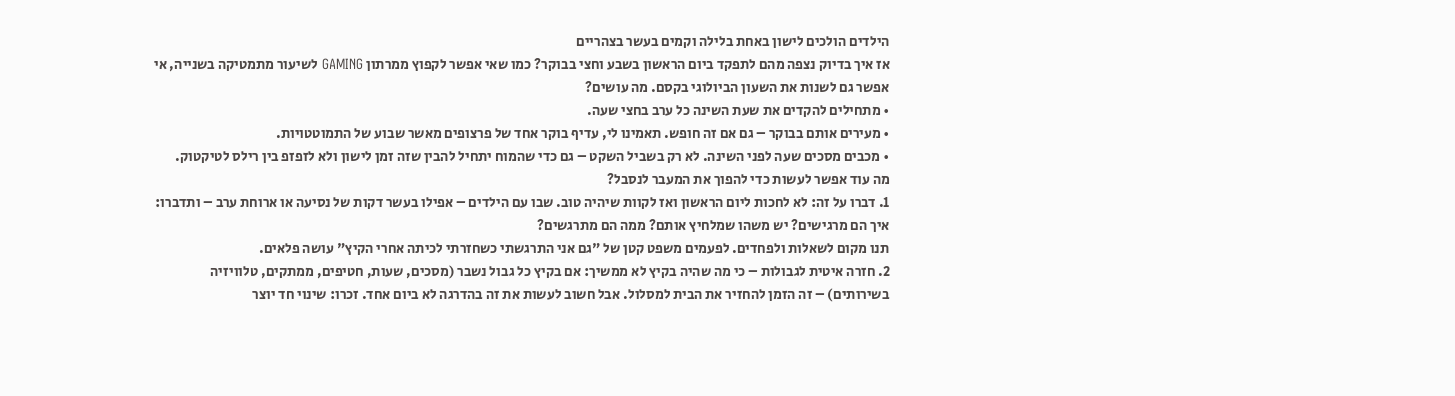הילדים הולכים לישון באחת בלילה וקמים בעשר בצהריים
אז איך בדיוק נצפה מהם לתפקד ביום הראשון בשבע וחצי בבוקר? כמו שאי אפשר לקפוץ ממרתון GAMING לשיעור מתמטיקה בשנייה, אי אפשר גם לשנות את השעון הביולוגי בקסם. מה עושים?
• מתחילים להקדים את שעת השינה כל ערב בחצי שעה.
• מעירים אותם בבוקר – גם אם זה חופש. תאמינו לי, עדיף בוקר אחד של פרצופים מאשר שבוע של התמוטטויות.
• מכבים מסכים שעה לפני השינה. לא רק בשביל השקט – גם כדי שהמוח יתחיל להבין שזה זמן לישון ולא לזפזפ בין רילס לטיקטוק.
מה עוד אפשר לעשות כדי להפוך את המעבר לנסבל?
1. דברו על זה: לא לחכות ליום הראשון ואז לקוות שיהיה טוב. שבו עם הילדים – אפילו בעשר דקות של נסיעה או ארוחת ערב – ותדברו: איך הם מרגישים? יש משהו שמלחיץ אותם? ממה הם מתרגשים?
תנו מקום לשאלות ולפחדים. לפעמים משפט קטן של "גם אני התרגשתי כשחזרתי לכיתה אחרי הקיץ" עושה פלאים.
2. חזרה איטית לגבולות – כי מה שהיה בקיץ לא ממשיך: אם בקיץ כל גבול נשבר (מסכים, שעות, חטיפים, ממתקים, טלוויזיה בשירותים) – זה הזמן להחזיר את הבית למסלול. אבל חשוב לעשות את זה בהדרגה לא ביום אחד. זכרו: שינוי חד יוצר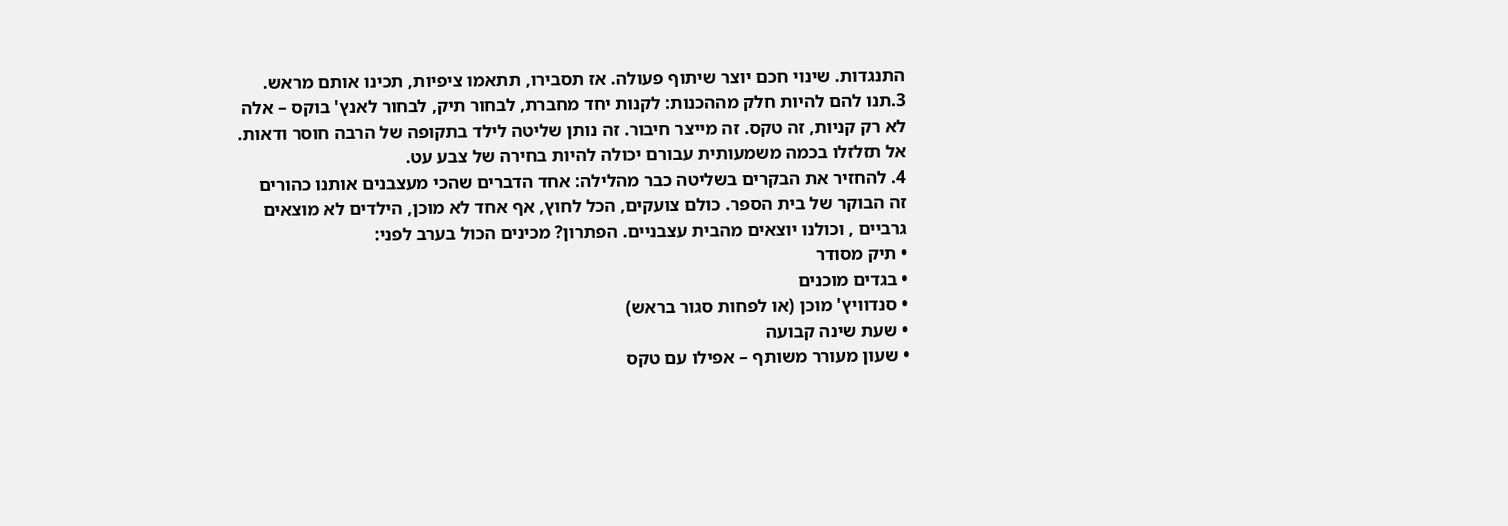התנגדות. שינוי חכם יוצר שיתוף פעולה. אז תסבירו, תתאמו ציפיות, תכינו אותם מראש.
3.תנו להם להיות חלק מההכנות: לקנות יחד מחברת, לבחור תיק, לבחור לאנץ' בוקס – אלה לא רק קניות, זה טקס. זה מייצר חיבור. זה נותן שליטה לילד בתקופה של הרבה חוסר ודאות. אל תזלזלו בכמה משמעותית עבורם יכולה להיות בחירה של צבע עט.
4. להחזיר את הבקרים בשליטה כבר מהלילה: אחד הדברים שהכי מעצבנים אותנו כהורים זה הבוקר של בית הספר. כולם צועקים, הכל לחוץ, אף אחד לא מוכן, הילדים לא מוצאים גרביים , וכולנו יוצאים מהבית עצבניים. הפתרון? מכינים הכול בערב לפני:
• תיק מסודר
• בגדים מוכנים
• סנדוויץ' מוכן (או לפחות סגור בראש)
• שעת שינה קבועה
• שעון מעורר משותף – אפילו עם טקס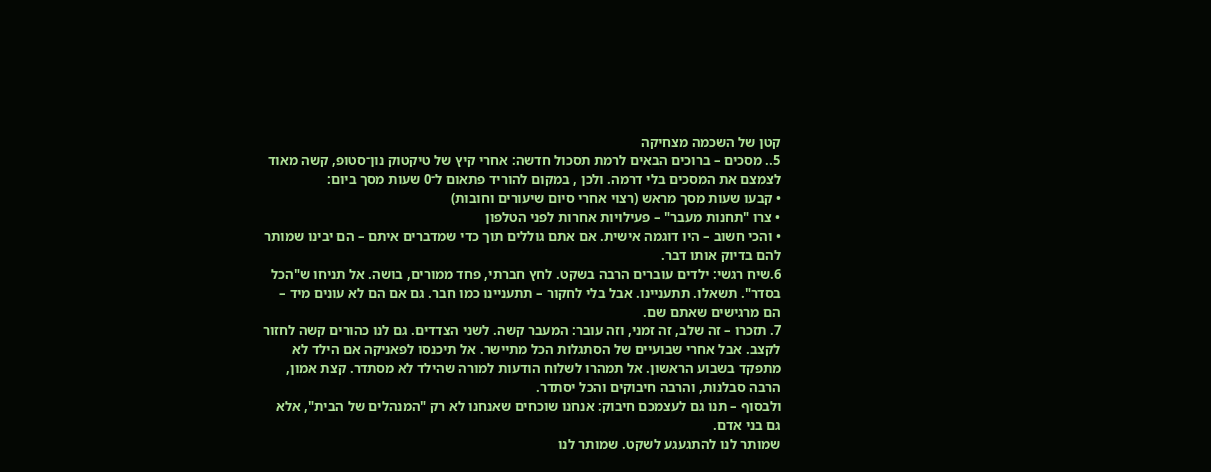קטן של השכמה מצחיקה
5.. מסכים – ברוכים הבאים לרמת תסכול חדשה: אחרי קיץ של טיקטוק נון־סטופ, קשה מאוד לצמצם את המסכים בלי דרמה. ולכן , במקום להוריד פתאום ל־0 שעות מסך ביום:
• קבעו שעות מסך מראש (רצוי אחרי סיום שיעורים וחובות)
• צרו "תחנות מעבר" – פעילויות אחרות לפני הטלפון
• והכי חשוב – היו דוגמה אישית. אם אתם גוללים תוך כדי שמדברים איתם – הם יבינו שמותר להם בדיוק אותו דבר.
6.שיח רגשי: ילדים עוברים הרבה בשקט. לחץ חברתי, פחד ממורים, בושה. אל תניחו ש"הכל בסדר". תשאלו. תתעניינו. אבל בלי לחקור – תתעניינו כמו חבר. גם אם הם לא עונים מיד – הם מרגישים שאתם שם.
7. תזכרו – זה שלב, זה זמני, וזה עובר: המעבר קשה. לשני הצדדים. גם לנו כהורים קשה לחזור לקצב. אבל אחרי שבועיים של הסתגלות הכל מתיישר. אל תיכנסו לפאניקה אם הילד לא מתפקד בשבוע הראשון. אל תמהרו לשלוח הודעות למורה שהילד לא מסתדר. קצת אמון, הרבה סבלנות, והרבה חיבוקים והכל יסתדר.
ולבסוף – תנו גם לעצמכם חיבוק: אנחנו שוכחים שאנחנו לא רק "המנהלים של הבית", אלא גם בני אדם.
שמותר לנו להתגעגע לשקט. שמותר לנו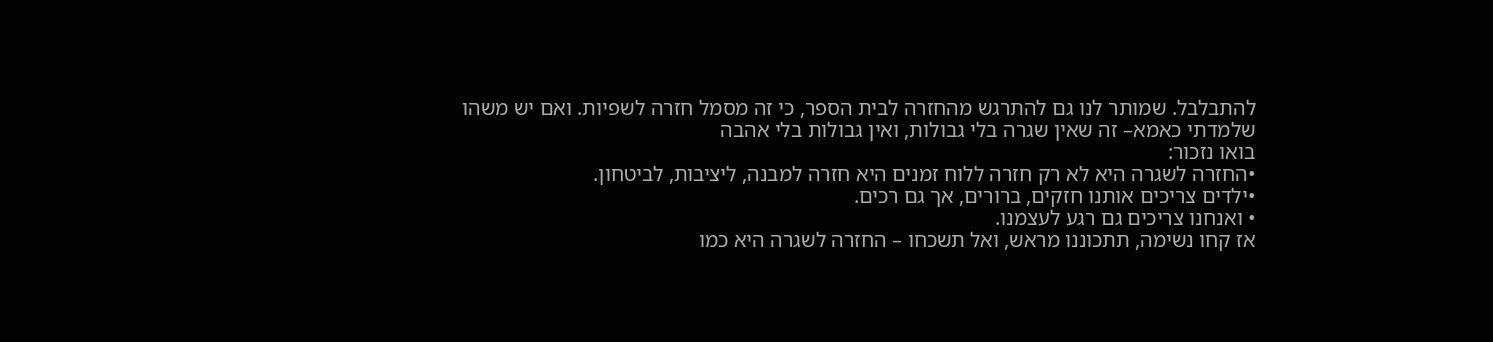להתבלבל. שמותר לנו גם להתרגש מהחזרה לבית הספר, כי זה מסמל חזרה לשפיות. ואם יש משהו שלמדתי כאמא– זה שאין שגרה בלי גבולות, ואין גבולות בלי אהבה
בואו נזכור:
•החזרה לשגרה היא לא רק חזרה ללוח זמנים היא חזרה למבנה, ליציבות, לביטחון.
•ילדים צריכים אותנו חזקים, ברורים, אך גם רכים.
• ואנחנו צריכים גם רגע לעצמנו.
אז קחו נשימה, תתכוננו מראש, ואל תשכחו – החזרה לשגרה היא כמו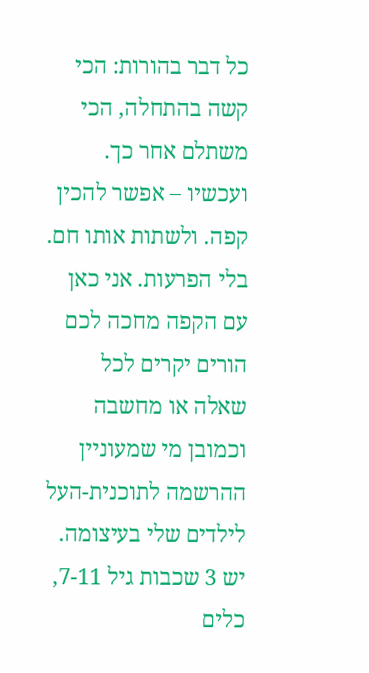כל דבר בהורות: הכי קשה בהתחלה, הכי משתלם אחר כך. ועכשיו – אפשר להכין קפה. ולשתות אותו חם. בלי הפרעות. אני כאן עם הקפה מחכה לכם הורים יקרים לכל שאלה או מחשבה וכמובן מי שמעוניין ההרשמה לתוכנית-העל לילדים שלי בעיצומה. יש 3 שכבות גיל 7-11, כלים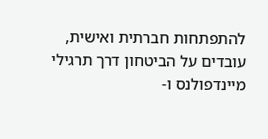להתפתחות חברתית ואישית, עובדים על הביטחון דרך תרגילי מיינדפולנס ו-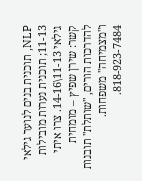NLP, תוכנית בנים לנוער גילאי 11-13; תוכנית נערות מובילות גילאי 11-13\14-16. צרו איתי קשר: שירן שפיץ – מומחית להדרכות הורים, "שותלת" תובנות ו"מצמיחה" משפחות. 818-923-7484.